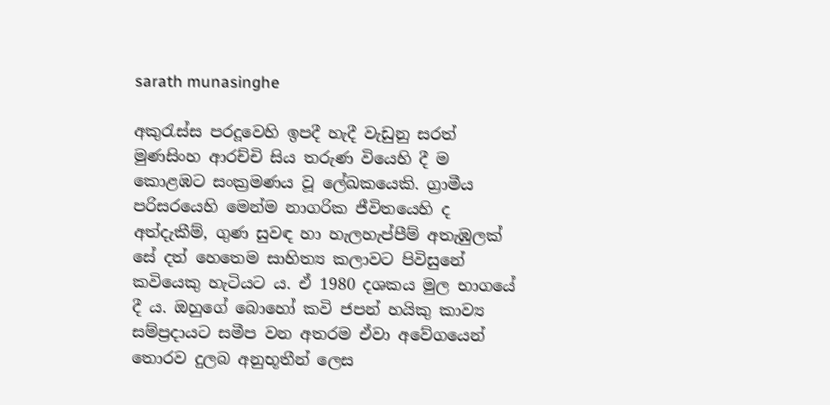sarath munasinghe

අකුරැස්ස පරදූවෙහි ඉපදී හැදී වැඩුනු සරත් මුණසිංහ ආරච්චි සිය තරුණ වියෙහි දී ම කොළඹට සංක්‍රමණය වූ ලේඛකයෙකි. ග්‍රාමීය පරිසරයෙහි මෙන්ම නාගරික ජීවිතයෙහි ද අත්දැකීම්, ගුණ සුවඳ හා හැලහැප්පීම් අතැඹුලක් සේ දත් හෙතෙම සාහිත්‍ය කලාවට පිවිසුනේ කවියෙකු හැටියට ය. ඒ 1980 දශකය මුල භාගයේ දී ය. ඔහුගේ බොහෝ කවි ජපන් හයිකු කාව්‍ය සම්ප්‍රදායට සමීප වන අතරම ඒවා අවේගයෙන් තොරව දුලබ අනුභූතීන් ලෙස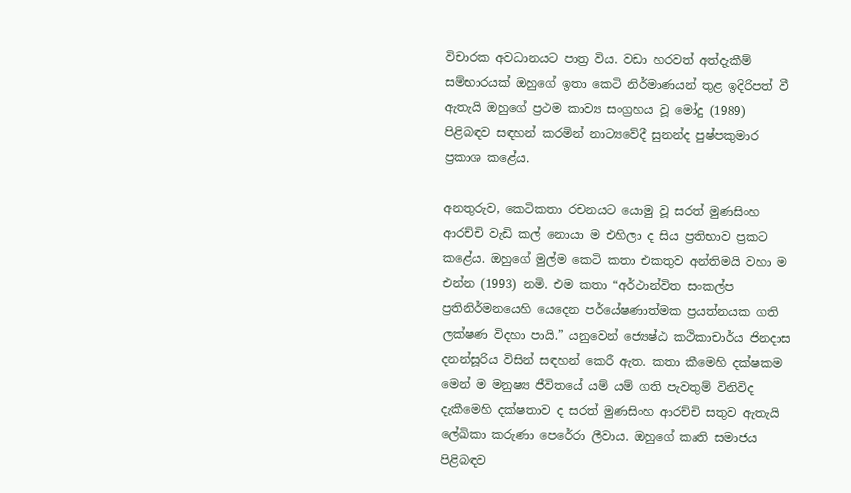විචාරක අවධානයට පාත්‍ර විය. වඩා හරවත් අත්දැකීම් සම්භාරයක් ඔහුගේ ඉතා කෙටි නිර්මාණයන් තුළ ඉදිරිපත් වී ඇතැයි ඔහුගේ ප්‍රථම කාව්‍ය සංග්‍රහය වූ මෝදු (1989) පිළිබඳව සඳහන් කරමින් නාට්‍යවේදී සුනන්ද පුෂ්පකුමාර ප්‍රකාශ කළේය.

අනතුරුව, කෙටිකතා රචනයට යොමු වූ සරත් මුණසිංහ ආරච්චි වැඩි කල් නොයා ම එහිලා ද සිය ප්‍රතිභාව ප්‍රකට කළේය. ඔහුගේ මුල්ම කෙටි කතා එකතුව අන්තිමයි වහා ම එන්න (1993) නමි. එම කතා “අර්ථාන්විත සංකල්ප ප්‍රතිනිර්මනයෙහි යෙදෙන පර්යේෂණාත්මක ප්‍රයත්නයක ගති ලක්ෂණ විදහා පායි.” යනුවෙන් ජ්‍යෙෂ්ඨ කථිකාචාර්ය ජිනදාස දනන්සූරිය විසින් සඳහන් කෙරී ඇත. කතා කීමෙහි දක්ෂකම මෙන් ම මනුෂ්‍ය ජීවිතයේ යම් යම් ගති පැවතුම් විනිවිද දැකීමෙහි දක්ෂතාව ද සරත් මුණසිංහ ආරච්චි සතුව ඇතැයි ලේඛිකා කරුණා පෙරේරා ලීවාය. ඔහුගේ කෘති සමාජය පිළිබඳව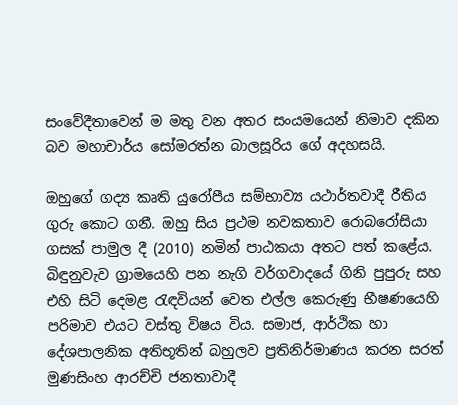සංවේදීතාවෙන් ම මතු වන අතර සංයමයෙන් නිමාව දකින බව මහාචාර්ය සෝමරත්න බාලසූරිය ගේ අදහසයි.

ඔහුගේ ගද්‍ය කෘති යුරෝපීය සම්භාව්‍ය යථාර්තවාදී රීතිය ගුරු කොට ගනී. ඔහු සිය ප්‍රථම නවකතාව රොබරෝසියා ගසක් පාමුල දී (2010) නමින් පාඨකයා අතට පත් කළේය. බිඳුනුවැව ග්‍රාමයෙහි පන නැගි වර්ගවාදයේ ගිනි පුපුරු සහ එහි සිටි දෙමළ රැඳවියන් වෙත එල්ල කෙරුණු භීෂණයෙහි පරිමාව එයට වස්තු විෂය විය. සමාජ, ආර්ථික හා දේශපාලනික අතිභූතින් බහුලව ප්‍රතිනිර්මාණය කරන සරත් මුණසිංහ ආරච්චි ජනතාවාදී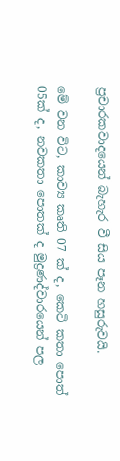ප්‍රචාරකවාදයෙන් බැහැර වී සිය පෑන හසුරුවයි.

මේ වන විට, කාව්‍ය කෘති 07 ක් ද, කෙටි කතා පොත් 05ක් ද, නවකතා පොතක් ද මුද්‍රණද්වාරයෙන් පල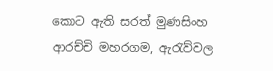කොට ඇති සරත් මුණසිංහ ආරච්චි මහරගම, ඇරැව්වල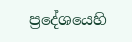ප්‍රදේශයෙහි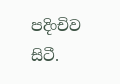පදිංචිව සිටී.